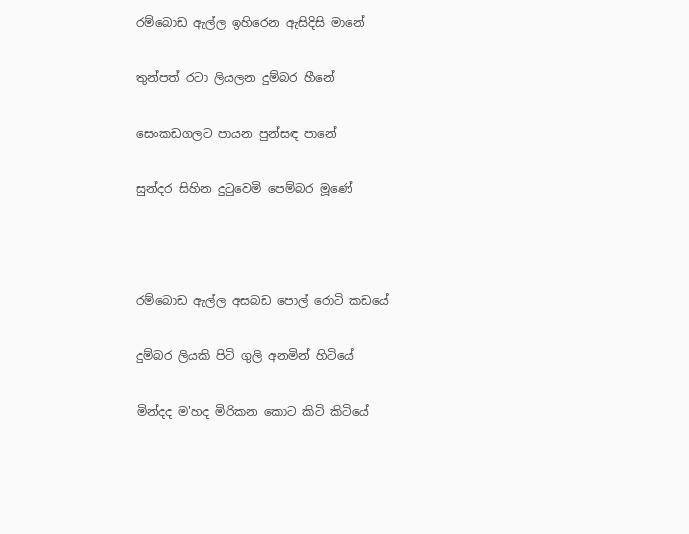රම්බොඩ ඇල්ල ඉහිරෙන ඇසිදිසි මානේ

තුන්පත් රටා ලියලන දුම්බර හීනේ

සෙංකඩගලට පායන පුන්සඳ පානේ

සුන්දර සිහින දුටුවෙමි පෙම්බර මූණේ



රම්බොඩ ඇල්ල අසබඩ පොල් රොටි කඩයේ

දුම්බර ලියකි පිටි ගුලි අනමින් හිටියේ

මින්දද ම'හද මිරිකන කොට කිටි කිටියේ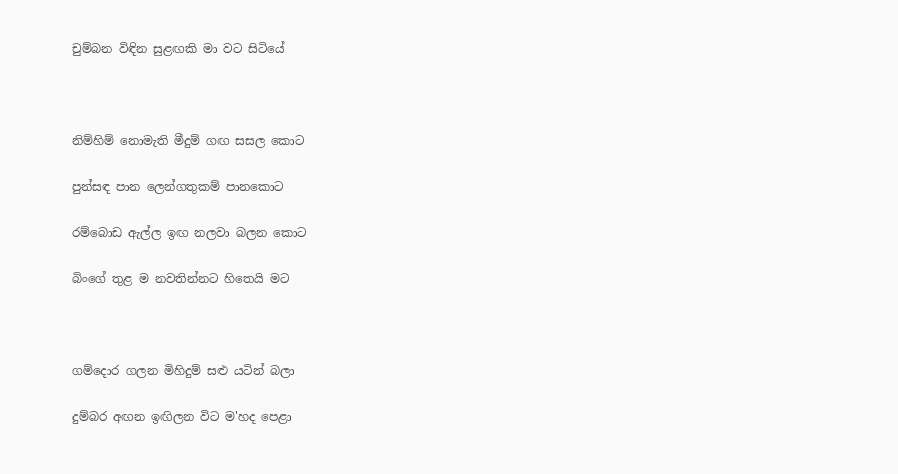චුම්බන විඳින සුළඟකි මා වට සිටියේ



නිම්හිම් නොමැති මීදුම් ගඟ සසල කොට

පුන්සඳ පාන ලෙන්ගතුකම් පානකොට

රම්බොඩ ඇල්ල ඉඟ නලවා බලන කොට

බිංගේ තුළ ම නවතින්නට හිතෙයි මට



ගම්දොර ගලන මිහිදුම් සළු යටින් බලා

දුම්බර අඟන ඉඟිලන විට ම'හද පෙළා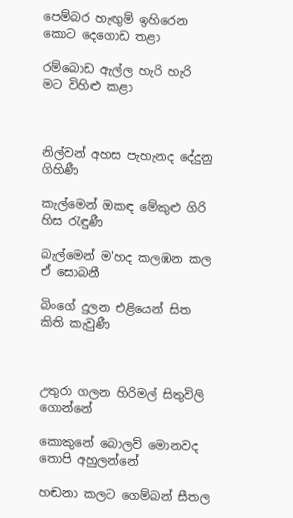පෙම්බර හැඟුම් ඉහිරෙන කොට දෙගොඩ තළා

රම්බොඩ ඇල්ල හැරි හැරි මට විහිළු කළා



නිල්වන් අහස පැහැනද දේදුනු ගිහිණී

කැල්මෙන් ඔකඳ මේකුළු ගිරි හිස රැඳුණී

බැල්මෙන් ම'හද කලඹන කල ඒ සොබනී

බිංගේ දුලන එළියෙන් සිත කිති කැවුණී



උතුරා ගලන හිරිමල් සිතුවිලි ගොන්නේ

කොකුනේ බොලව් මොනවද තොපි අහුලන්නේ

හඬනා කලට ගෙම්බන් සීතල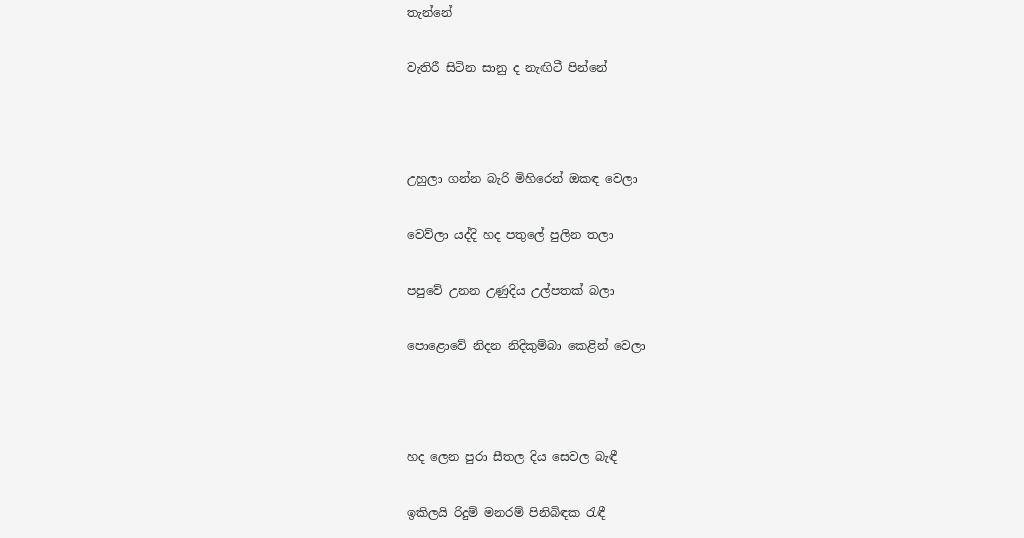තැන්නේ

වැතිරී සිටින සානු ද නැඟිටී පින්නේ



උහුලා ගන්න බැරි මිහිරෙන් ඔකඳ වෙලා

වෙව්ලා යද්දි හද පතුලේ පුලින තලා

පපුවේ උනන උණුදිය උල්පතක් බලා

පොළොවේ නිදන නිදිකුම්බා කෙළින් වෙලා



හද ලෙන පුරා සීතල දිය සෙවල බැඳී

ඉකිලයි රිදුම් මනරම් පිනිබිඳක රැඳී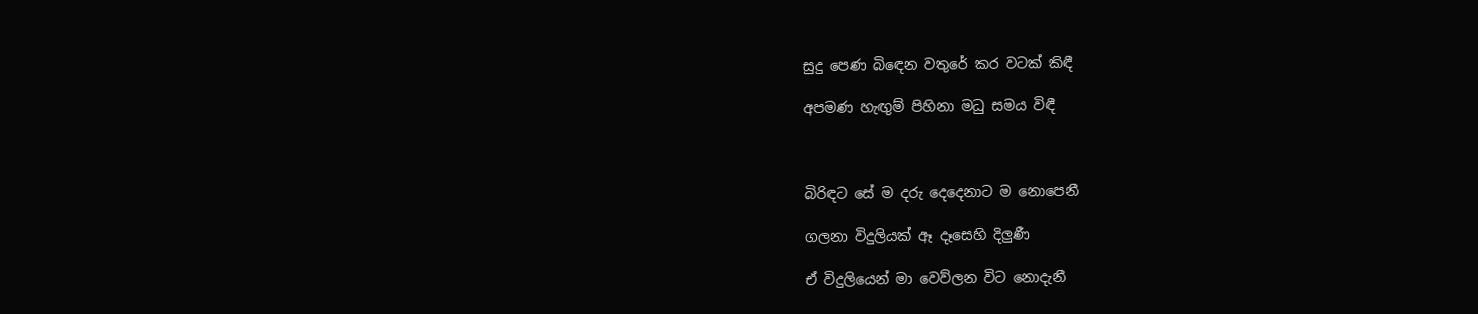සුදු පෙණ බිඳෙන වතුරේ කර වටක් කිඳී

අපමණ හැඟුම් පිහිනා මධු සමය විඳී



බිරිඳට සේ ම දරු දෙදෙනාට ම නොපෙනී

ගලනා විදුලියක් ඈ දෑසෙහි දිලුණී

ඒ විදුලියෙන් මා වෙව්ලන විට නොදැනී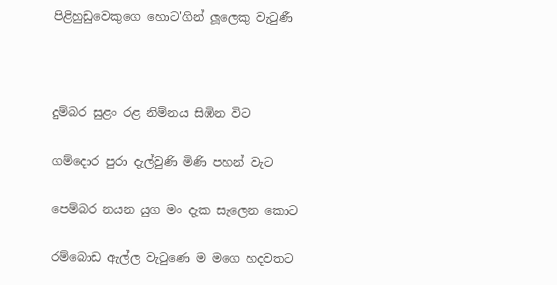පිළිහුඩුවෙකුගෙ හොට'ගින් ලූලෙකු වැටුණී



දුම්බර සුළං රළ නිම්නය සිඹින විට

ගම්දොර පුරා දැල්වුණි මිණි පහන් වැට

පෙම්බර නයන යුග මං දැක සැලෙන කොට

රම්බොඩ ඇල්ල වැටුණෙ ම මගෙ හදවතට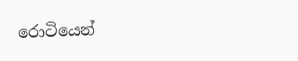රොටියෙන්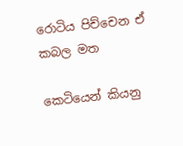රොටිය පිච්චෙන ඒ කබල මත

කෙටියෙන් කියනු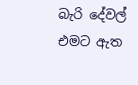බැරි දේවල් එමට ඇත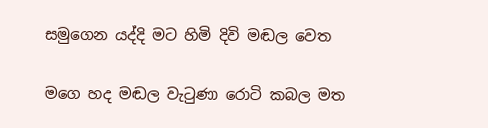සමුගෙන යද්දි මට හිමි දිවි මඬල වෙත

මගෙ හද මඬල වැටුණා රොටි කබල මත